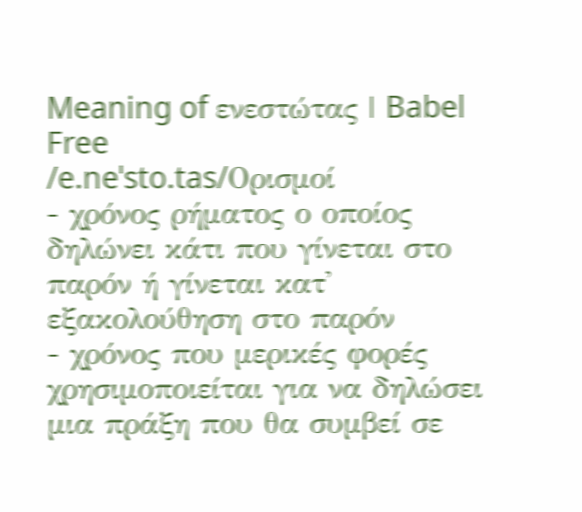Meaning of ενεστώτας | Babel Free
/e.neˈsto.tas/Ορισμοί
- χρόνος ρήματος ο οποίος δηλώνει κάτι που γίνεται στο παρόν ή γίνεται κατ' εξακολούθηση στο παρόν
- χρόνος που μερικές φορές χρησιμοποιείται για να δηλώσει μια πράξη που θα συμβεί σε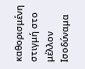καθορισμένη στιγμή στο μέλλον
Ισοδύναμα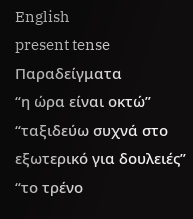English
present tense
Παραδείγματα
“η ώρα είναι οκτώ”
“ταξιδεύω συχνά στο εξωτερικό για δουλειές”
“το τρένο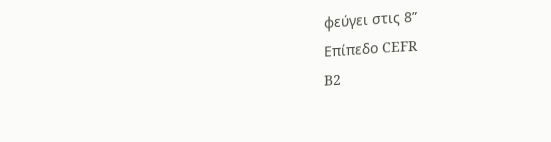φεύγει στις 8”
Επίπεδο CEFR
B2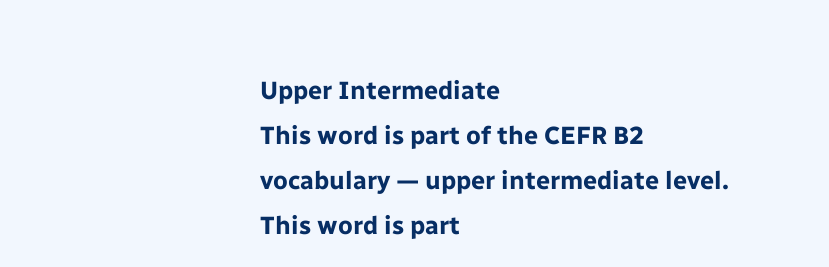Upper Intermediate
This word is part of the CEFR B2 vocabulary — upper intermediate level.
This word is part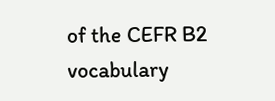of the CEFR B2 vocabulary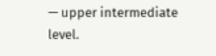— upper intermediate level.